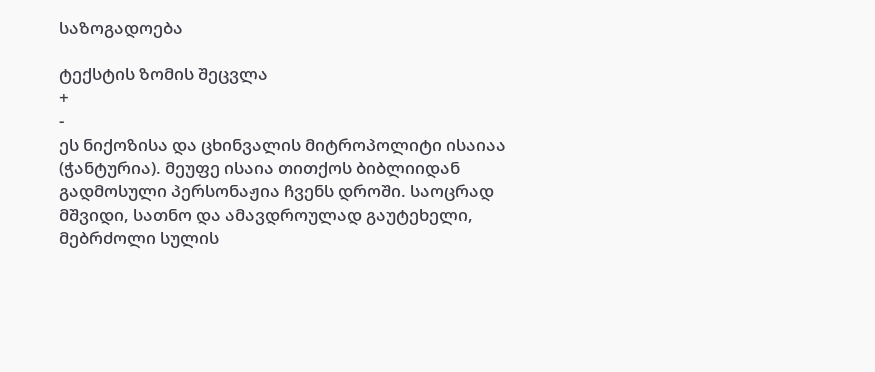საზოგადოება

ტექსტის ზომის შეცვლა
+
-
ეს ნიქოზისა და ცხინვალის მიტროპოლიტი ისაიაა (ჭანტურია). მეუფე ისაია თითქოს ბიბლიიდან გადმოსული პერსონაჟია ჩვენს დროში. საოცრად მშვიდი, სათნო და ამავდროულად გაუტეხელი, მებრძოლი სულის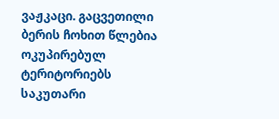ვაჟკაცი. გაცვეთილი ბერის ჩოხით წლებია ოკუპირებულ ტერიტორიებს საკუთარი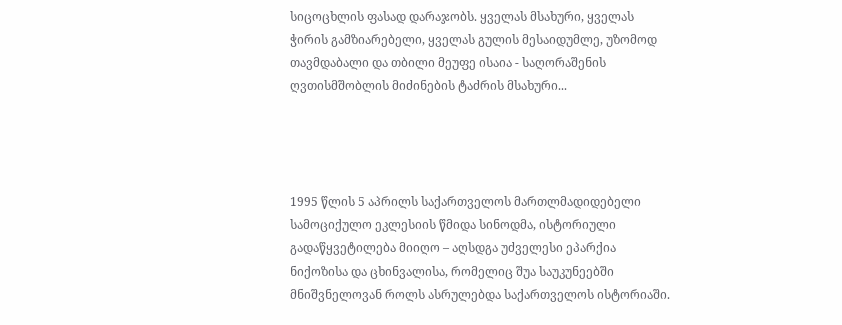სიცოცხლის ფასად დარაჯობს. ყველას მსახური, ყველას ჭირის გამზიარებელი, ყველას გულის მესაიდუმლე, უზომოდ თავმდაბალი და თბილი მეუფე ისაია - საღორაშენის ღვთისმშობლის მიძინების ტაძრის მსახური...




1995 წლის 5 აპრილს საქართველოს მართლმადიდებელი სამოციქულო ეკლესიის წმიდა სინოდმა, ისტორიული გადაწყვეტილება მიიღო – აღსდგა უძველესი ეპარქია ნიქოზისა და ცხინვალისა, რომელიც შუა საუკუნეებში მნიშვნელოვან როლს ასრულებდა საქართველოს ისტორიაში.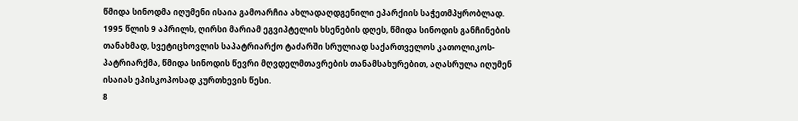წმიდა სინოდმა იღუმენი ისაია გამოარჩია ახლადაღდგენილი ეპარქიის საჭეთმპყრობლად. 1995 წლის 9 აპრილს, ღირსი მარიამ ეგვიპტელის ხსენების დღეს, წმიდა სინოდის განჩინების თანახმად, სვეტიცხოვლის საპატრიარქო ტაძარში სრულიად საქართველოს კათოლიკოს-პატრიარქმა, წმიდა სინოდის წევრი მღვდელმთავრების თანამსახურებით, აღასრულა იღუმენ ისაიას ეპისკოპოსად კურთხევის წესი.
8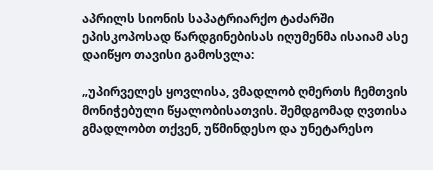აპრილს სიონის საპატრიარქო ტაძარში ეპისკოპოსად წარდგინებისას იღუმენმა ისაიამ ასე დაიწყო თავისი გამოსვლა:

„უპირველეს ყოვლისა, ვმადლობ ღმერთს ჩემთვის მონიჭებული წყალობისათვის. შემდგომად ღვთისა გმადლობთ თქვენ, უწმინდესო და უნეტარესო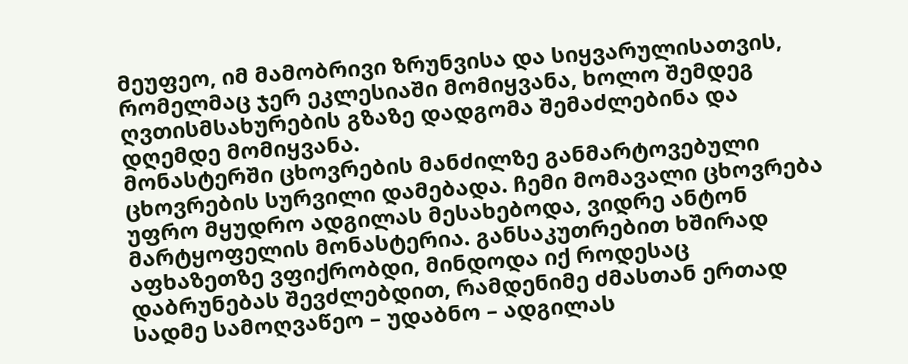მეუფეო, იმ მამობრივი ზრუნვისა და სიყვარულისათვის, რომელმაც ჯერ ეკლესიაში მომიყვანა, ხოლო შემდეგ ღვთისმსახურების გზაზე დადგომა შემაძლებინა და დღემდე მომიყვანა.
მონასტერში ცხოვრების მანძილზე განმარტოვებული ცხოვრების სურვილი დამებადა. ჩემი მომავალი ცხოვრება უფრო მყუდრო ადგილას მესახებოდა, ვიდრე ანტონ მარტყოფელის მონასტერია. განსაკუთრებით ხშირად აფხაზეთზე ვფიქრობდი, მინდოდა იქ როდესაც დაბრუნებას შევძლებდით, რამდენიმე ძმასთან ერთად სადმე სამოღვაწეო – უდაბნო – ადგილას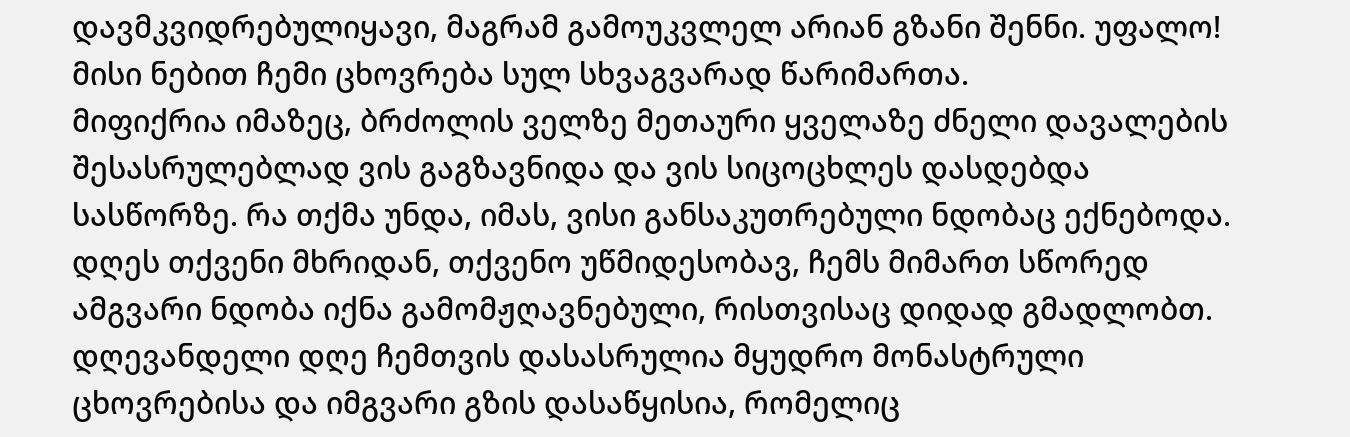დავმკვიდრებულიყავი, მაგრამ გამოუკვლელ არიან გზანი შენნი. უფალო! მისი ნებით ჩემი ცხოვრება სულ სხვაგვარად წარიმართა.
მიფიქრია იმაზეც, ბრძოლის ველზე მეთაური ყველაზე ძნელი დავალების შესასრულებლად ვის გაგზავნიდა და ვის სიცოცხლეს დასდებდა სასწორზე. რა თქმა უნდა, იმას, ვისი განსაკუთრებული ნდობაც ექნებოდა. დღეს თქვენი მხრიდან, თქვენო უწმიდესობავ, ჩემს მიმართ სწორედ ამგვარი ნდობა იქნა გამომჟღავნებული, რისთვისაც დიდად გმადლობთ.
დღევანდელი დღე ჩემთვის დასასრულია მყუდრო მონასტრული ცხოვრებისა და იმგვარი გზის დასაწყისია, რომელიც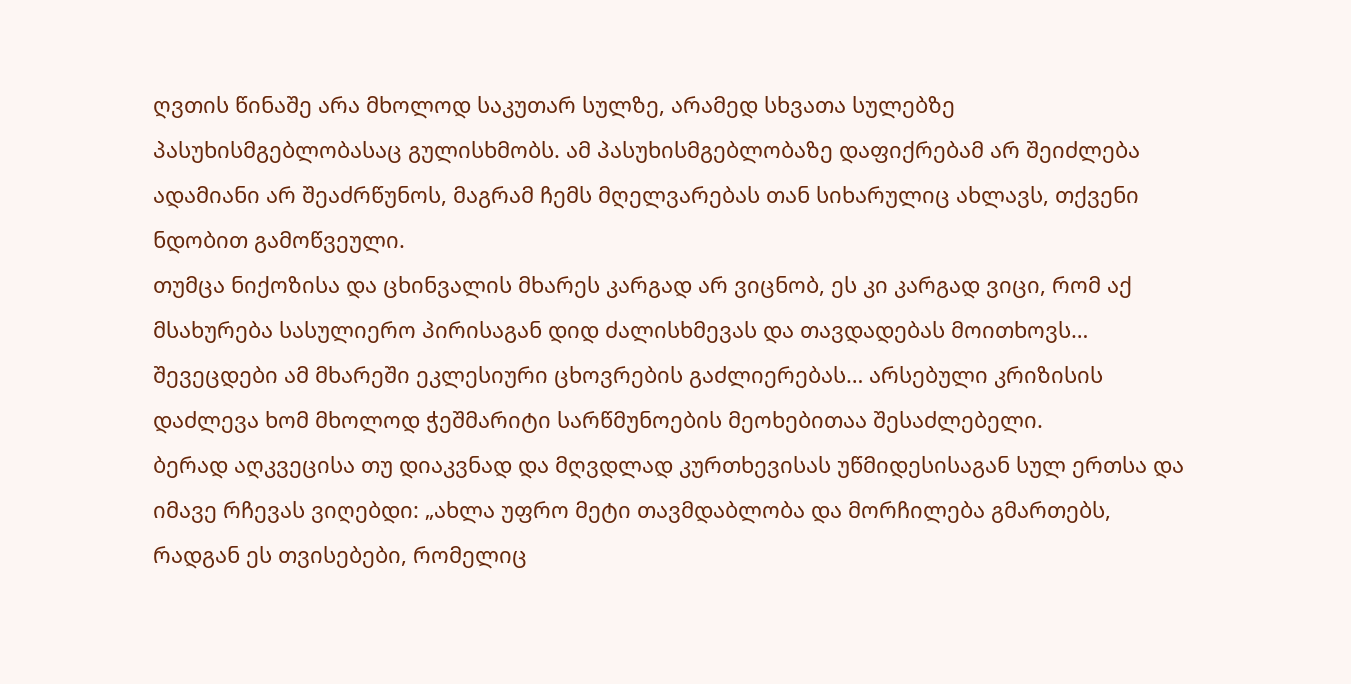ღვთის წინაშე არა მხოლოდ საკუთარ სულზე, არამედ სხვათა სულებზე პასუხისმგებლობასაც გულისხმობს. ამ პასუხისმგებლობაზე დაფიქრებამ არ შეიძლება ადამიანი არ შეაძრწუნოს, მაგრამ ჩემს მღელვარებას თან სიხარულიც ახლავს, თქვენი ნდობით გამოწვეული.
თუმცა ნიქოზისა და ცხინვალის მხარეს კარგად არ ვიცნობ, ეს კი კარგად ვიცი, რომ აქ მსახურება სასულიერო პირისაგან დიდ ძალისხმევას და თავდადებას მოითხოვს… შევეცდები ამ მხარეში ეკლესიური ცხოვრების გაძლიერებას… არსებული კრიზისის დაძლევა ხომ მხოლოდ ჭეშმარიტი სარწმუნოების მეოხებითაა შესაძლებელი.
ბერად აღკვეცისა თუ დიაკვნად და მღვდლად კურთხევისას უწმიდესისაგან სულ ერთსა და იმავე რჩევას ვიღებდი: „ახლა უფრო მეტი თავმდაბლობა და მორჩილება გმართებს, რადგან ეს თვისებები, რომელიც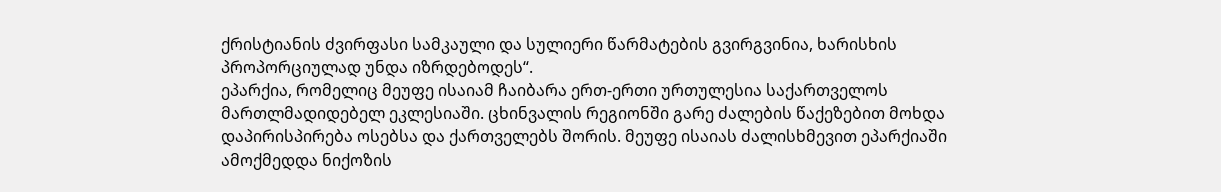ქრისტიანის ძვირფასი სამკაული და სულიერი წარმატების გვირგვინია, ხარისხის პროპორციულად უნდა იზრდებოდეს“.
ეპარქია, რომელიც მეუფე ისაიამ ჩაიბარა ერთ-ერთი ურთულესია საქართველოს მართლმადიდებელ ეკლესიაში. ცხინვალის რეგიონში გარე ძალების წაქეზებით მოხდა დაპირისპირება ოსებსა და ქართველებს შორის. მეუფე ისაიას ძალისხმევით ეპარქიაში ამოქმედდა ნიქოზის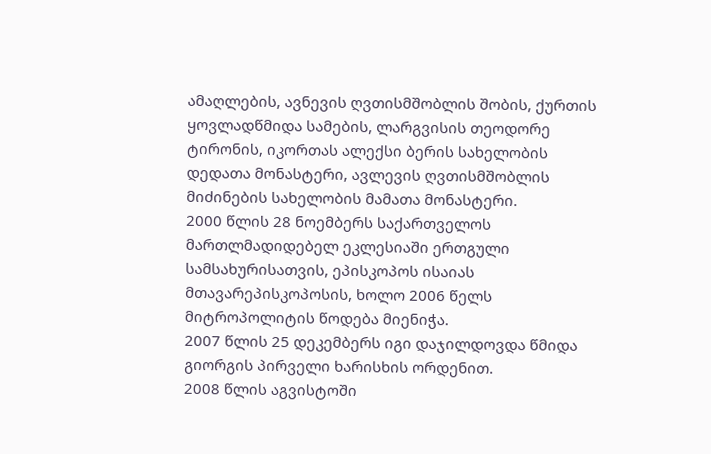ამაღლების, ავნევის ღვთისმშობლის შობის, ქურთის ყოვლადწმიდა სამების, ლარგვისის თეოდორე ტირონის, იკორთას ალექსი ბერის სახელობის დედათა მონასტერი, ავლევის ღვთისმშობლის მიძინების სახელობის მამათა მონასტერი.
2000 წლის 28 ნოემბერს საქართველოს მართლმადიდებელ ეკლესიაში ერთგული სამსახურისათვის, ეპისკოპოს ისაიას მთავარეპისკოპოსის, ხოლო 2006 წელს მიტროპოლიტის წოდება მიენიჭა.
2007 წლის 25 დეკემბერს იგი დაჯილდოვდა წმიდა გიორგის პირველი ხარისხის ორდენით.
2008 წლის აგვისტოში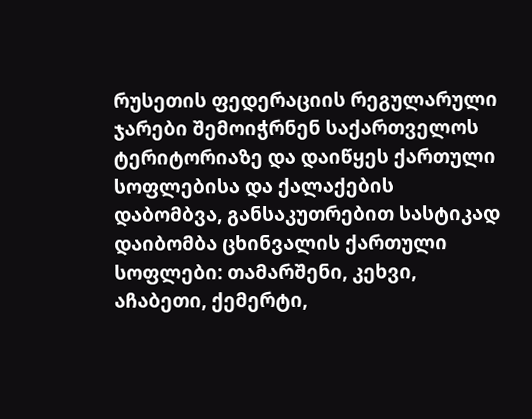რუსეთის ფედერაციის რეგულარული ჯარები შემოიჭრნენ საქართველოს ტერიტორიაზე და დაიწყეს ქართული სოფლებისა და ქალაქების დაბომბვა, განსაკუთრებით სასტიკად დაიბომბა ცხინვალის ქართული სოფლები: თამარშენი, კეხვი, აჩაბეთი, ქემერტი,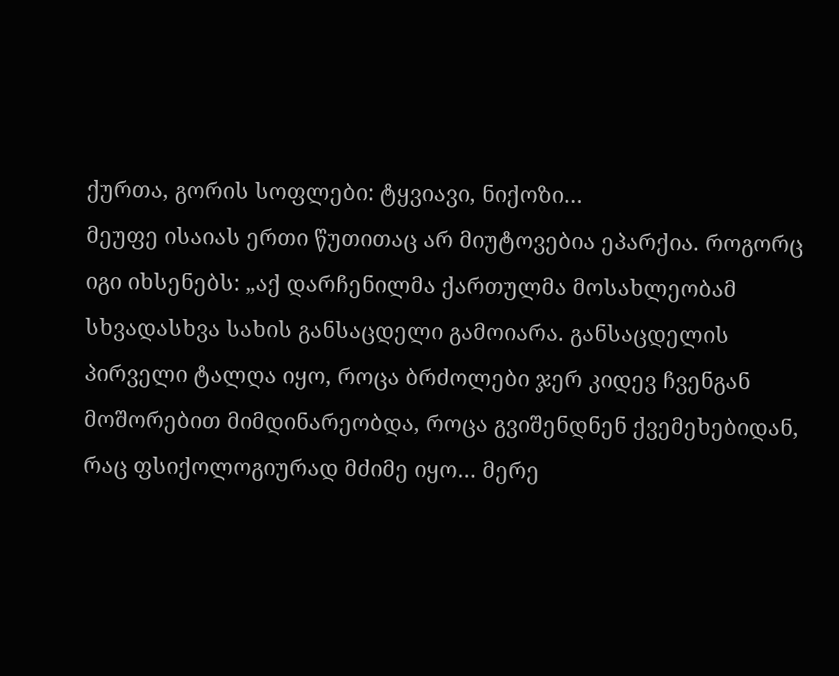ქურთა, გორის სოფლები: ტყვიავი, ნიქოზი…
მეუფე ისაიას ერთი წუთითაც არ მიუტოვებია ეპარქია. როგორც იგი იხსენებს: „აქ დარჩენილმა ქართულმა მოსახლეობამ სხვადასხვა სახის განსაცდელი გამოიარა. განსაცდელის პირველი ტალღა იყო, როცა ბრძოლები ჯერ კიდევ ჩვენგან მოშორებით მიმდინარეობდა, როცა გვიშენდნენ ქვემეხებიდან, რაც ფსიქოლოგიურად მძიმე იყო… მერე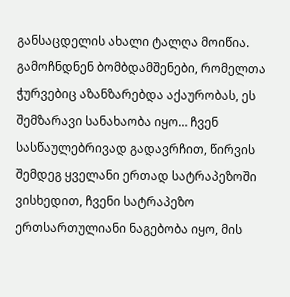განსაცდელის ახალი ტალღა მოიწია. გამოჩნდნენ ბომბდამშენები, რომელთა ჭურვებიც აზანზარებდა აქაურობას, ეს შემზარავი სანახაობა იყო… ჩვენ სასწაულებრივად გადავრჩით, წირვის შემდეგ ყველანი ერთად სატრაპეზოში ვისხედით, ჩვენი სატრაპეზო ერთსართულიანი ნაგებობა იყო, მის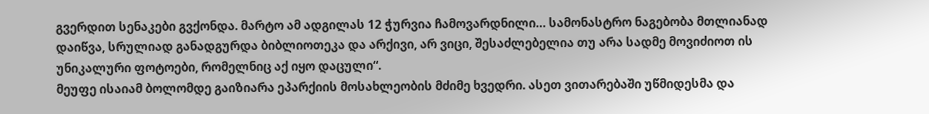გვერდით სენაკები გვქონდა. მარტო ამ ადგილას 12 ჭურვია ჩამოვარდნილი… სამონასტრო ნაგებობა მთლიანად დაიწვა, სრულიად განადგურდა ბიბლიოთეკა და არქივი, არ ვიცი, შესაძლებელია თუ არა სადმე მოვიძიოთ ის უნიკალური ფოტოები, რომელნიც აქ იყო დაცული“.
მეუფე ისაიამ ბოლომდე გაიზიარა ეპარქიის მოსახლეობის მძიმე ხვედრი. ასეთ ვითარებაში უწმიდესმა და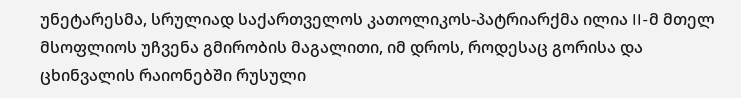უნეტარესმა, სრულიად საქართველოს კათოლიკოს-პატრიარქმა ილია II-მ მთელ მსოფლიოს უჩვენა გმირობის მაგალითი, იმ დროს, როდესაც გორისა და ცხინვალის რაიონებში რუსული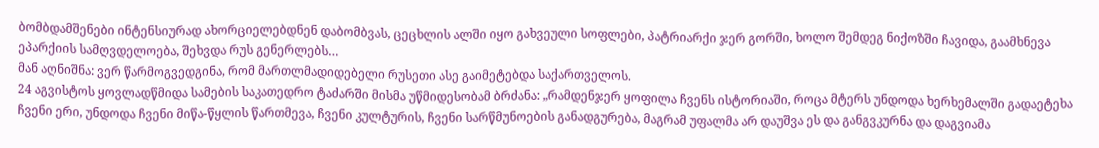ბომბდამშენები ინტენსიურად ახორციელებდნენ დაბომბვას, ცეცხლის ალში იყო გახვეული სოფლები, პატრიარქი ჯერ გორში, ხოლო შემდეგ ნიქოზში ჩავიდა, გაამხნევა ეპარქიის სამღვდელოება, შეხვდა რუს გენერლებს…
მან აღნიშნა: ვერ წარმოგვედგინა, რომ მართლმადიდებელი რუსეთი ასე გაიმეტებდა საქართველოს.
24 აგვისტოს ყოვლადწმიდა სამების საკათედრო ტაძარში მისმა უწმიდესობამ ბრძანა: „რამდენჯერ ყოფილა ჩვენს ისტორიაში, როცა მტერს უნდოდა ხერხემალში გადაეტეხა ჩვენი ერი, უნდოდა ჩვენი მიწა-წყლის წართმევა, ჩვენი კულტურის, ჩვენი სარწმუნოების განადგურება, მაგრამ უფალმა არ დაუშვა ეს და განგვკურნა და დაგვიამა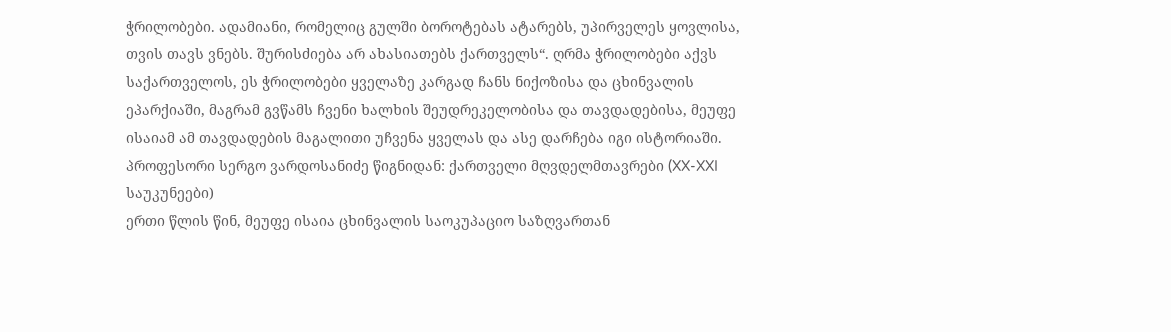ჭრილობები. ადამიანი, რომელიც გულში ბოროტებას ატარებს, უპირველეს ყოვლისა, თვის თავს ვნებს. შურისძიება არ ახასიათებს ქართველს“. ღრმა ჭრილობები აქვს საქართველოს, ეს ჭრილობები ყველაზე კარგად ჩანს ნიქოზისა და ცხინვალის ეპარქიაში, მაგრამ გვწამს ჩვენი ხალხის შეუდრეკელობისა და თავდადებისა, მეუფე ისაიამ ამ თავდადების მაგალითი უჩვენა ყველას და ასე დარჩება იგი ისტორიაში.
პროფესორი სერგო ვარდოსანიძე წიგნიდან: ქართველი მღვდელმთავრები (XX-XXI საუკუნეები)
ერთი წლის წინ, მეუფე ისაია ცხინვალის საოკუპაციო საზღვართან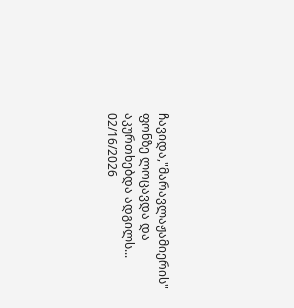ჩავიდა,"მარავლაჟამიერის" ფონზე ლოცავდა და აკურთხებდა ადგილს...
02/16/2026